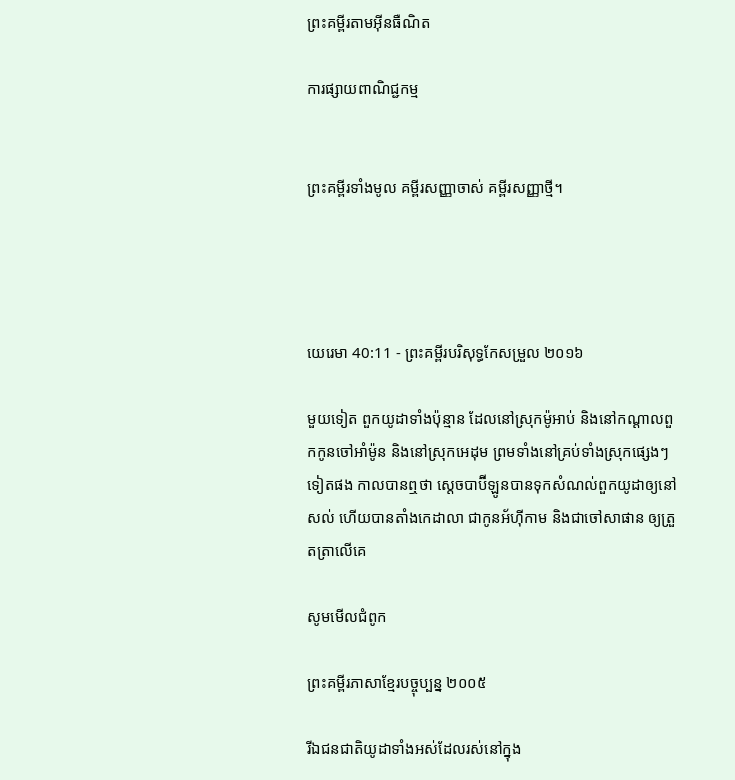ព្រះគម្ពីរតាមអ៊ីនធឺណិត

ការផ្សាយពាណិជ្ជកម្ម


ព្រះគម្ពីរទាំងមូល គម្ពីរសញ្ញាចាស់ គម្ពីរសញ្ញាថ្មី។




យេរេមា 40:11 - ព្រះគម្ពីរបរិសុទ្ធកែសម្រួល ២០១៦

មួយទៀត ពួកយូដាទាំងប៉ុន្មាន ដែលនៅស្រុកម៉ូអាប់ និងនៅកណ្ដាលពួកកូនចៅអាំម៉ូន និងនៅស្រុកអេដុម ព្រមទាំងនៅគ្រប់ទាំងស្រុកផ្សេងៗទៀតផង កាលបានឮថា ស្តេចបាប៊ីឡូនបានទុកសំណល់ពួកយូដាឲ្យនៅសល់ ហើយបានតាំងកេដាលា ជាកូនអ័ហ៊ី‌កាម និងជាចៅសាផាន ឲ្យត្រួត‌ត្រាលើគេ

សូមមើលជំពូក

ព្រះគម្ពីរភាសាខ្មែរបច្ចុប្បន្ន ២០០៥

រីឯជន‌ជាតិយូដាទាំងអស់ដែលរស់នៅក្នុង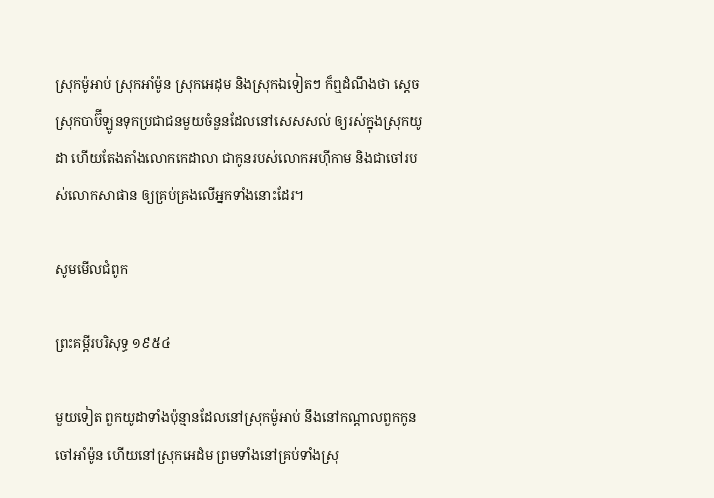ស្រុកម៉ូអាប់ ស្រុកអាំម៉ូន ស្រុកអេដុម និងស្រុកឯទៀតៗ ក៏ឮដំណឹងថា ស្ដេចស្រុកបាប៊ី‌ឡូនទុកប្រជា‌ជនមួយចំនួនដែលនៅសេស‌សល់ ឲ្យរស់ក្នុងស្រុកយូដា ហើយតែង‌តាំងលោកកេដា‌លា ជាកូនរបស់លោកអហ៊ី‌កាម និងជាចៅរបស់លោកសាផាន ឲ្យគ្រប់‌គ្រងលើអ្នកទាំងនោះដែរ។

សូមមើលជំពូក

ព្រះគម្ពីរបរិសុទ្ធ ១៩៥៤

មួយទៀត ពួកយូដាទាំងប៉ុន្មានដែលនៅស្រុកម៉ូអាប់ នឹងនៅកណ្តាលពួកកូនចៅអាំម៉ូន ហើយនៅស្រុកអេដំម ព្រមទាំងនៅគ្រប់ទាំងស្រុ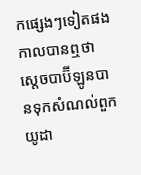កផ្សេងៗទៀតផង កាលបានឮថា ស្តេចបាប៊ីឡូនបានទុកសំណល់ពួកយូដា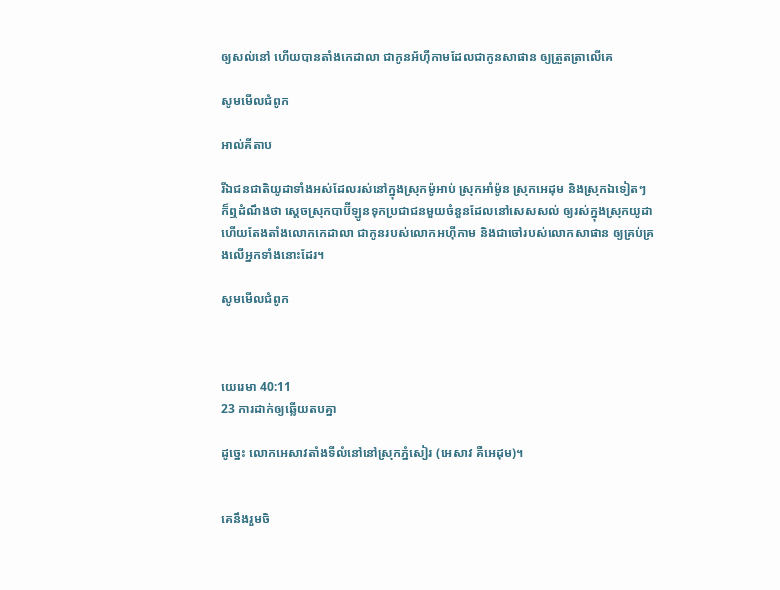ឲ្យសល់នៅ ហើយបានតាំងកេដាលា ជាកូនអ័ហ៊ី‌កាមដែលជាកូនសាផាន ឲ្យត្រួត‌ត្រាលើគេ

សូមមើលជំពូក

អាល់គីតាប

រីឯជន‌ជាតិយូដាទាំងអស់ដែលរស់នៅក្នុងស្រុកម៉ូអាប់ ស្រុកអាំម៉ូន ស្រុកអេដុម និងស្រុកឯទៀតៗ ក៏ឮដំណឹងថា ស្ដេចស្រុកបាប៊ី‌ឡូនទុកប្រជា‌ជនមួយចំនួនដែលនៅសេស‌សល់ ឲ្យរស់ក្នុងស្រុកយូដា ហើយតែង‌តាំងលោកកេដា‌លា ជាកូនរបស់លោកអហ៊ី‌កាម និងជាចៅរបស់លោកសាផាន ឲ្យគ្រប់‌គ្រងលើអ្នកទាំងនោះដែរ។

សូមមើលជំពូក



យេរេមា 40:11
23 ការដាក់ឲ្យឆ្លើយតបគ្នា

ដូច្នេះ លោកអេសាវតាំងទីលំនៅនៅស្រុកភ្នំសៀរ (អេសាវ គឺអេដុម)។


គេនឹងរួមចិ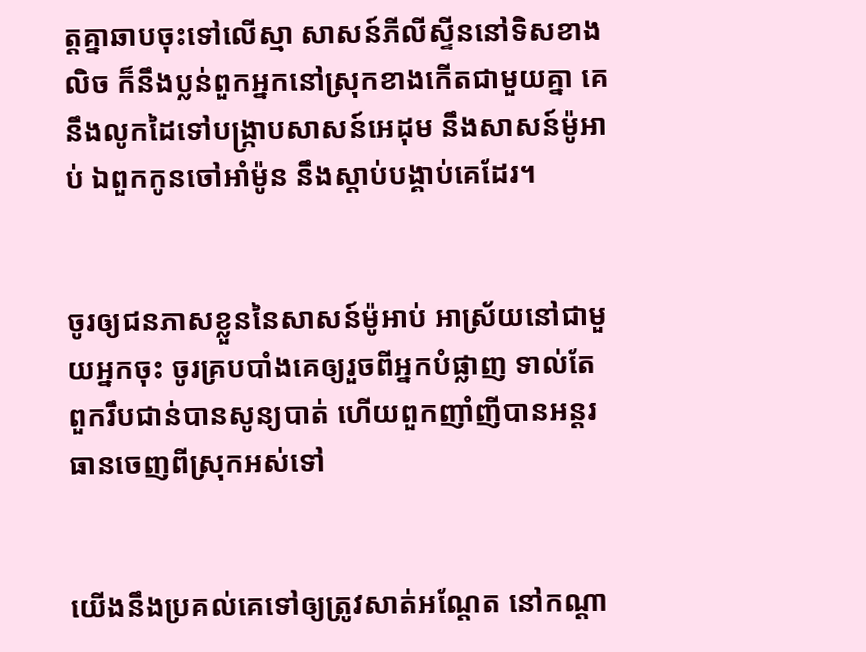ត្តគ្នាឆាបចុះទៅលើស្មា សាសន៍ភីលី‌ស្ទីននៅទិសខាងលិច ក៏នឹងប្លន់ពួកអ្នកនៅស្រុកខាងកើតជា‌មួយគ្នា គេនឹងលូកដៃទៅបង្ក្រាបសាសន៍អេដុម នឹងសាសន៍ម៉ូអាប់ ឯពួកកូនចៅអាំម៉ូន នឹងស្តាប់បង្គាប់គេដែរ។


ចូរឲ្យជនភាសខ្លួននៃសាសន៍ម៉ូអាប់ អាស្រ័យនៅជា‌មួយអ្នកចុះ ចូរគ្របបាំងគេឲ្យរួចពីអ្នកបំផ្លាញ ទាល់តែពួករឹប‌ជាន់បានសូន្យបាត់ ហើយពួកញាំ‌ញីបានអន្តរធានចេញពីស្រុកអស់ទៅ


យើងនឹងប្រគល់គេទៅឲ្យត្រូវសាត់អណ្តែត នៅកណ្ដា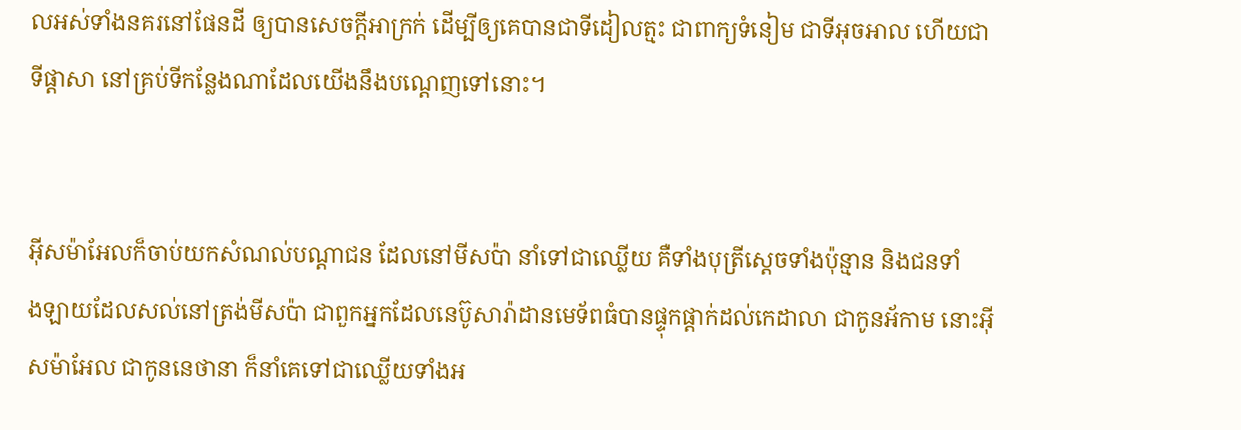លអស់ទាំងនគរនៅផែនដី ឲ្យបានសេចក្ដីអាក្រក់ ដើម្បីឲ្យគេបានជាទីដៀល‌ត្មះ ជាពាក្យទំនៀម ជាទីអុច‌អាល ហើយជាទីផ្ដាសា នៅគ្រប់ទីកន្លែងណាដែលយើងនឹងបណ្តេញទៅនោះ។


អ៊ីស‌ម៉ា‌អែលក៏ចាប់យកសំណល់បណ្ដា‌ជន ដែលនៅមីសប៉ា នាំទៅជាឈ្លើយ គឺទាំងបុត្រីស្តេចទាំងប៉ុន្មាន និងជនទាំង‌ឡាយដែលសល់នៅត្រង់មីសប៉ា ជាពួកអ្នកដែលនេប៊ូសា‌រ៉ាដានមេ‌ទ័ពធំបានផ្ទុក‌ផ្តាក់ដល់កេដាលា ជាកូនអ័កាម នោះអ៊ីស‌ម៉ា‌អែល ជាកូននេថានា ក៏នាំគេទៅជាឈ្លើយទាំងអ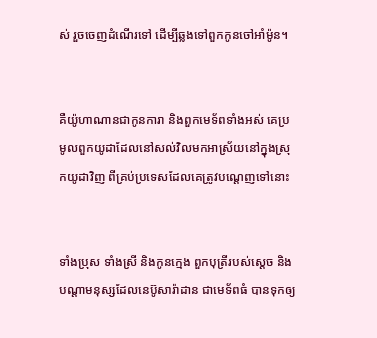ស់ រួចចេញដំណើរទៅ ដើម្បីឆ្លងទៅពួកកូនចៅអាំម៉ូន។


គឺយ៉ូ‌ហា‌ណានជាកូនការា និងពួកមេ‌ទ័ពទាំងអស់ គេប្រមូលពួកយូដាដែលនៅសល់វិលមកអាស្រ័យនៅក្នុងស្រុកយូដាវិញ ពីគ្រប់ប្រទេសដែលគេត្រូវបណ្តេញទៅនោះ


ទាំងប្រុស ទាំងស្រី និងកូនក្មេង ពួកបុត្រីរបស់ស្តេច និងបណ្ដាមនុស្សដែលនេប៊ូសា‌រ៉ាដាន ជាមេ‌ទ័ពធំ បានទុកឲ្យ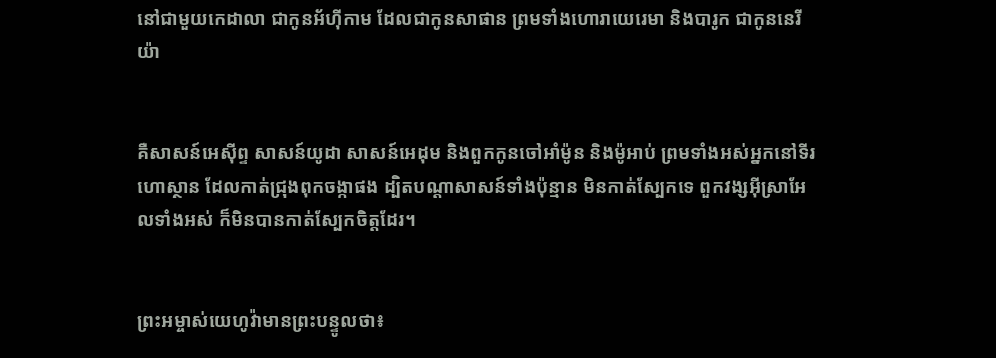នៅជា‌មួយកេដាលា ជាកូនអ័ហ៊ី‌កាម ដែលជាកូនសាផាន ព្រមទាំងហោរាយេរេមា និងបារូក ជាកូននេរីយ៉ា


គឺសាសន៍អេស៊ីព្ទ សាសន៍យូដា សាសន៍អេដុម និងពួកកូនចៅអាំម៉ូន និងម៉ូអាប់ ព្រមទាំងអស់អ្នកនៅទីរហោ‌ស្ថាន ដែលកាត់ជ្រុងពុក‌ចង្កាផង ដ្បិតបណ្ដាសាសន៍ទាំងប៉ុន្មាន មិនកាត់ស្បែកទេ ពួកវង្សអ៊ីស្រា‌អែលទាំងអស់ ក៏មិនបានកាត់ស្បែកចិត្តដែរ។


ព្រះ‌អម្ចាស់‌យេហូវ៉ាមានព្រះ‌បន្ទូលថា៖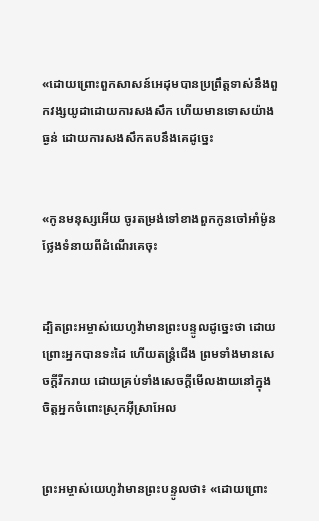«ដោយព្រោះពួកសាសន៍អេដុមបានប្រព្រឹត្តទាស់នឹងពួកវង្សយូដាដោយការសង‌សឹក ហើយមានទោសយ៉ាងធ្ងន់ ដោយការសង‌សឹកតបនឹងគេដូច្នេះ


«កូនមនុស្សអើយ ចូរតម្រង់ទៅខាងពួកកូនចៅអាំម៉ូនថ្លែងទំនាយពីដំណើរគេចុះ


ដ្បិតព្រះ‌អម្ចាស់‌យេហូវ៉ាមានព្រះ‌បន្ទូលដូច្នេះថា ដោយព្រោះអ្នកបានទះដៃ ហើយតន្ត្រំជើង ព្រមទាំងមានសេចក្ដីរីក‌រាយ ដោយគ្រប់ទាំងសេចក្ដីមើល‌ងាយនៅក្នុងចិត្តអ្នកចំពោះស្រុកអ៊ីស្រា‌អែល


ព្រះ‌អម្ចាស់‌យេហូវ៉ាមានព្រះ‌បន្ទូលថា៖ «ដោយព្រោះ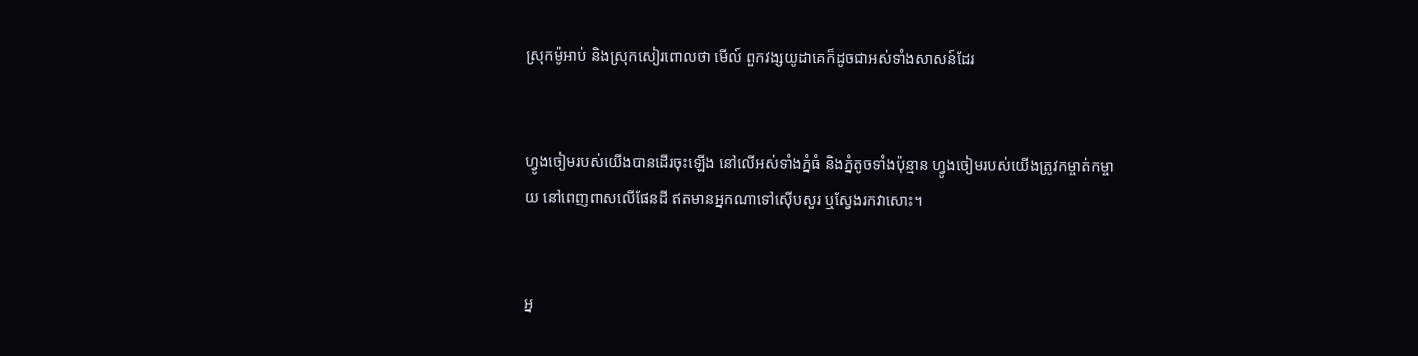ស្រុកម៉ូអាប់ និងស្រុកសៀរពោលថា មើល៍ ពួកវង្សយូដាគេក៏ដូចជាអស់ទាំងសាសន៍ដែរ


ហ្វូងចៀមរបស់យើងបានដើរចុះឡើង នៅលើអស់ទាំងភ្នំធំ និងភ្នំតូចទាំងប៉ុន្មាន ហ្វូងចៀមរបស់យើងត្រូវកម្ចាត់‌កម្ចាយ នៅពេញ‌ពាសលើផែន‌ដី ឥតមានអ្នកណាទៅស៊ើប‌សួរ ឬស្វែងរកវាសោះ។


អ្ន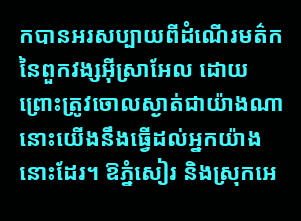កបានអរសប្បាយពីដំណើរមត៌កនៃពួកវង្សអ៊ីស្រា‌អែល ដោយព្រោះត្រូវចោលស្ងាត់ជាយ៉ាងណា នោះយើងនឹងធ្វើដល់អ្នកយ៉ាងនោះដែរ។ ឱភ្នំសៀរ និងស្រុកអេ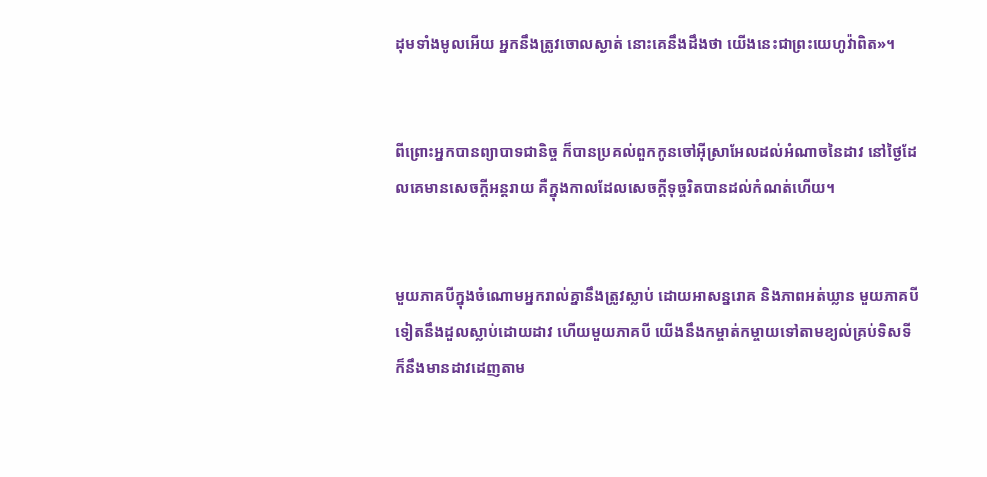ដុមទាំងមូលអើយ អ្នកនឹងត្រូវចោលស្ងាត់ នោះគេនឹងដឹងថា យើងនេះជាព្រះ‌យេហូវ៉ាពិត»។


ពីព្រោះអ្នកបានព្យាបាទជា‌និច្ច ក៏បានប្រគល់ពួកកូនចៅអ៊ីស្រា‌អែលដល់អំណាចនៃដាវ នៅថ្ងៃដែលគេមានសេចក្ដីអន្តរាយ គឺក្នុងកាលដែលសេចក្ដីទុច្ចរិតបានដល់កំណត់ហើយ។


មួយភាគបីក្នុងចំណោមអ្នករាល់គ្នានឹងត្រូវស្លាប់ ដោយអាសន្ន‌រោគ និងភាពអត់ឃ្លាន មួយភាគបីទៀតនឹងដួលស្លាប់ដោយដាវ ហើយមួយភាគបី យើងនឹងកម្ចាត់‌កម្ចាយទៅតាមខ្យល់គ្រប់ទិសទី ក៏នឹងមានដាវដេញតាម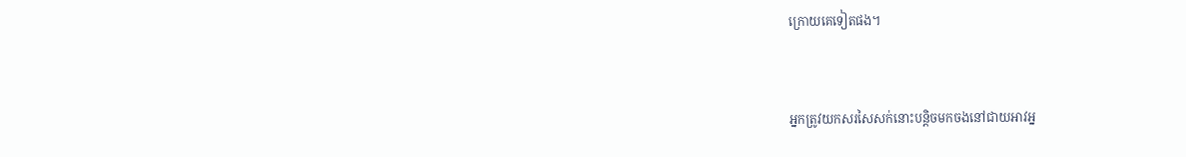ក្រោយគេទៀតផង។


អ្នកត្រូវយកសរសៃសក់នោះបន្តិចមកចងនៅជាយអាវអ្ន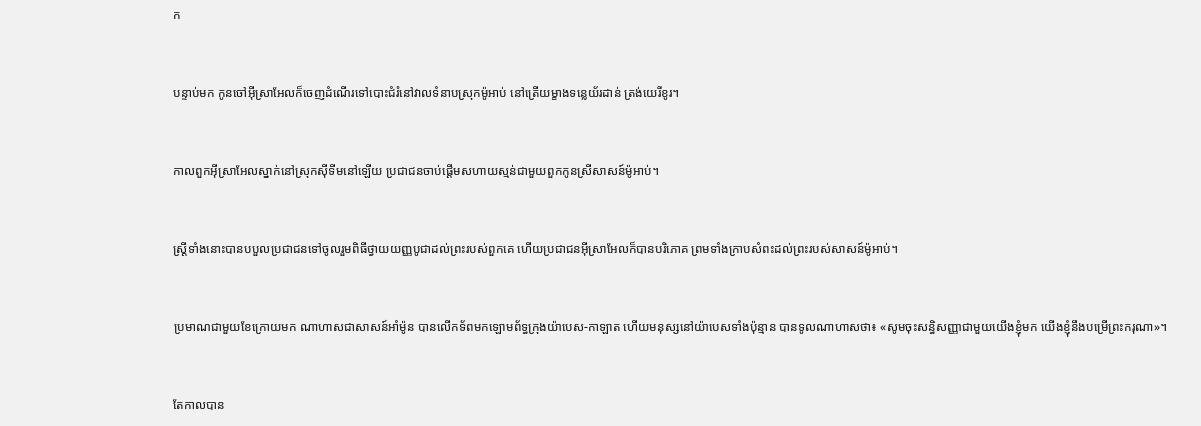ក


បន្ទាប់មក កូនចៅអ៊ីស្រា‌អែលក៏ចេញដំណើរទៅបោះជំរំនៅវាលទំនាបស្រុកម៉ូអាប់ នៅត្រើយម្ខាងទន្លេយ័រ‌ដាន់ ត្រង់យេរីខូរ។


កាលពួកអ៊ីស្រា‌អែលស្នាក់នៅស្រុកស៊ីទីមនៅឡើយ ប្រជាជនចាប់ផ្ដើមសហាយ‌ស្មន់ជា‌មួយពួកកូនស្រីសាសន៍ម៉ូអាប់។


ស្ត្រីទាំងនោះបានបបួលប្រជាជនទៅចូលរួមពិធីថ្វាយយញ្ញ‌បូជាដល់ព្រះរបស់ពួកគេ ហើយប្រជាជនអ៊ីស្រា‌អែលក៏បានបរិ‌ភោគ ព្រមទាំងក្រាបសំពះដល់ព្រះរបស់សាសន៍ម៉ូអាប់។


ប្រមាណជា‌មួយខែក្រោយមក ណា‌ហាសជាសាសន៍អាំម៉ូន បានលើកទ័ពមកឡោមព័ទ្ធក្រុងយ៉ា‌បេស-កាឡាត ហើយមនុស្សនៅយ៉ា‌បេសទាំងប៉ុន្មាន បានទូលណា‌ហាសថា៖ «សូមចុះសន្ធិ‌សញ្ញាជា‌មួយយើងខ្ញុំមក យើងខ្ញុំនឹងបម្រើព្រះ‌ករុណា»។


តែកាលបាន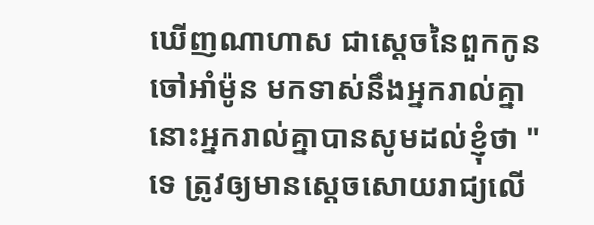ឃើញណា‌ហាស ជាស្តេចនៃពួកកូនចៅអាំម៉ូន មកទាស់នឹងអ្នករាល់គ្នា នោះអ្នករាល់គ្នាបានសូមដល់ខ្ញុំថា "ទេ ត្រូវឲ្យមានស្តេចសោយ‌រាជ្យលើ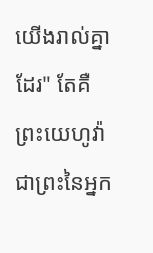យើងរាល់គ្នាដែរ" តែគឺព្រះ‌យេហូវ៉ា ជាព្រះនៃអ្នក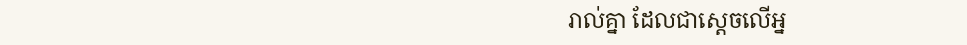រាល់គ្នា ដែលជាស្តេចលើអ្ន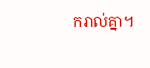ករាល់គ្នា។